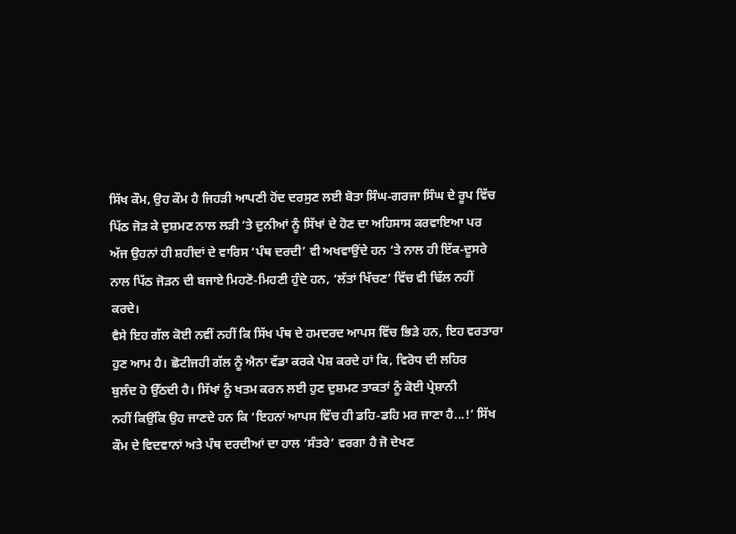ਸਿੱਖ ਕੌਮ, ਉਹ ਕੌਮ ਹੈ ਜਿਹੜੀ ਆਪਣੀ ਹੋਂਦ ਦਰਸੁਣ ਲਈ ਬੋਤਾ ਸਿੰਘ-ਗਰਜਾ ਸਿੰਘ ਦੇ ਰੂਪ ਵਿੱਚ
ਪਿੱਠ ਜੋੜ ਕੇ ਦੁਸ਼ਮਣ ਨਾਲ ਲੜੀ ‘ਤੇ ਦੁਨੀਆਂ ਨੂੰ ਸਿੱਖਾਂ ਦੇ ਹੋਣ ਦਾ ਅਹਿਸਾਸ ਕਰਵਾਇਆ ਪਰ
ਅੱਜ ਉਹਨਾਂ ਹੀ ਸ਼ਹੀਦਾਂ ਦੇ ਵਾਰਿਸ ‘ਪੰਥ ਦਰਦੀ’ ਵੀ ਅਖਵਾਉਂਦੇ ਹਨ ‘ਤੇ ਨਾਲ ਹੀ ਇੱਕ-ਦੂਸਰੇ
ਨਾਲ ਪਿੱਠ ਜੋੜਨ ਦੀ ਬਜਾਏ ਮਿਹਣੋ-ਮਿਹਣੀ ਹੁੰਦੇ ਹਨ, ‘ਲੱਤਾਂ ਖਿੱਚਣ’ ਵਿੱਚ ਵੀ ਢਿੱਲ ਨਹੀਂ
ਕਰਦੇ।
ਵੈਸੇ ਇਹ ਗੱਲ ਕੋਈ ਨਵੀਂ ਨਹੀਂ ਕਿ ਸਿੱਖ ਪੰਥ ਦੇ ਹਮਦਰਦ ਆਪਸ ਵਿੱਚ ਭਿੜੇ ਹਨ, ਇਹ ਵਰਤਾਰਾ
ਹੁਣ ਆਮ ਹੈ। ਛੋਟੀਜਹੀ ਗੱਲ ਨੂੰ ਐਨਾ ਵੱਡਾ ਕਰਕੇ ਪੇਸ਼ ਕਰਦੇ ਹਾਂ ਕਿ, ਵਿਰੋਧ ਦੀ ਲਹਿਰ
ਬੁਲੰਦ ਹੋ ਉੱਠਦੀ ਹੈ। ਸਿੱਖਾਂ ਨੂੰ ਖਤਮ ਕਰਨ ਲਈ ਹੁਣ ਦੁਸ਼ਮਣ ਤਾਕਤਾਂ ਨੂੰ ਕੋਈ ਪ੍ਰੇਸ਼ਾਨੀ
ਨਹੀਂ ਕਿਉਂਕਿ ਉਹ ਜਾਣਦੇ ਹਨ ਕਿ ‘ਇਹਨਾਂ ਆਪਸ ਵਿੱਚ ਹੀ ਡਹਿ-ਡਹਿ ਮਰ ਜਾਣਾ ਹੈ...!’ ਸਿੱਖ
ਕੌਮ ਦੇ ਵਿਦਵਾਨਾਂ ਅਤੇ ਪੰਥ ਦਰਦੀਆਂ ਦਾ ਹਾਲ ‘ਸੰਤਰੇ’ ਵਰਗਾ ਹੈ ਜੋ ਦੇਖਣ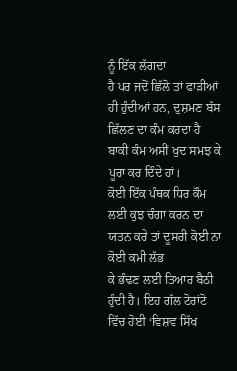ਨੂੰ ਇੱਕ ਲੱਗਦਾ
ਹੈ ਪਰ ਜਦੋਂ ਛਿੱਲੋ ਤਾਂ ਫਾੜੀਆਂ ਹੀ ਹੁੰਦੀਆਂ ਹਨ, ਦੁਸ਼ਮਣ ਬੱਸ ਛਿੱਲਣ ਦਾ ਕੰਮ ਕਰਦਾ ਹੈ
ਬਾਕੀ ਕੰਮ ਅਸੀਂ ਖੁਦ ਸਮਝ ਕੇ ਪੂਰਾ ਕਰ ਦਿੰਦੇ ਹਾਂ।
ਕੋਈ ਇੱਕ ਪੰਥਕ ਧਿਰ ਕੌਮ ਲਈ ਕੁਝ ਚੰਗਾ ਕਰਨ ਦਾ ਯਤਨ ਕਰੇ ਤਾਂ ਦੂਸਰੀ ਕੋਈ ਨਾ ਕੋਈ ਕਮੀ ਲੱਭ
ਕੇ ਭੰਢਣ ਲਈ ਤਿਆਰ ਬੈਠੀ ਹੁੰਦੀ ਹੈ। ਇਹ ਗੱਲ ਟੋਰਾਂਟੋ ਵਿੱਚ ਹੋਈ ‘ਵਿਸ਼ਵ ਸਿੱਖ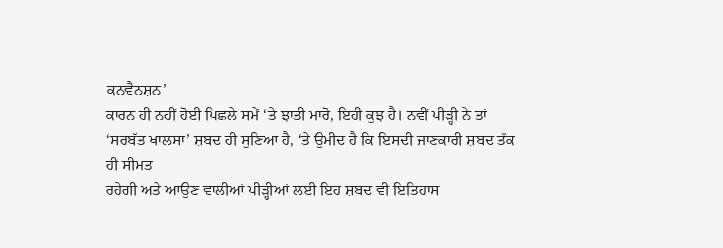ਕਨਵੈਨਸ਼ਨ’
ਕਾਰਨ ਹੀ ਨਹੀਂ ਹੋਈ ਪਿਛਲੇ ਸਮੇਂ ‘ਤੇ ਝਾਤੀ ਮਾਰੋ, ਇਹੀ ਕੁਝ ਹੈ। ਨਵੀਂ ਪੀੜ੍ਹੀ ਨੇ ਤਾਂ
‘ਸਰਬੱਤ ਖਾਲਸਾ’ ਸ਼ਬਦ ਹੀ ਸੁਣਿਆ ਹੈ, ‘ਤੇ ਉਮੀਦ ਹੈ ਕਿ ਇਸਦੀ ਜਾਣਕਾਰੀ ਸ਼ਬਦ ਤੱਕ ਹੀ ਸੀਮਤ
ਰਹੇਗੀ ਅਤੇ ਆਉਣ ਵਾਲੀਆਂ ਪੀੜ੍ਹੀਆਂ ਲਈ ਇਹ ਸ਼ਬਦ ਵੀ ਇਤਿਹਾਸ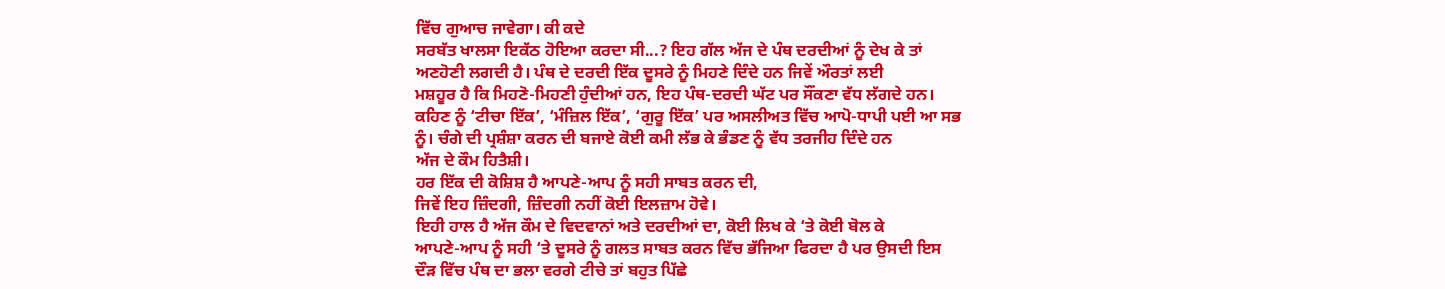ਵਿੱਚ ਗੁਆਚ ਜਾਵੇਗਾ। ਕੀ ਕਦੇ
ਸਰਬੱਤ ਖਾਲਸਾ ਇਕੱਠ ਹੋਇਆ ਕਰਦਾ ਸੀ...? ਇਹ ਗੱਲ ਅੱਜ ਦੇ ਪੰਥ ਦਰਦੀਆਂ ਨੂੰ ਦੇਖ ਕੇ ਤਾਂ
ਅਣਹੋਣੀ ਲਗਦੀ ਹੈ। ਪੰਥ ਦੇ ਦਰਦੀ ਇੱਕ ਦੂਸਰੇ ਨੂੰ ਮਿਹਣੇ ਦਿੰਦੇ ਹਨ ਜਿਵੇਂ ਔਰਤਾਂ ਲਈ
ਮਸ਼ਹੂਰ ਹੈ ਕਿ ਮਿਹਣੋ-ਮਿਹਣੀ ਹੁੰਦੀਆਂ ਹਨ, ਇਹ ਪੰਥ-ਦਰਦੀ ਘੱਟ ਪਰ ਸੌਂਕਣਾ ਵੱਧ ਲੱਗਦੇ ਹਨ।
ਕਹਿਣ ਨੂੰ ‘ਟੀਚਾ ਇੱਕ’, ‘ਮੰਜ਼ਿਲ ਇੱਕ’, ‘ਗੁਰੂ ਇੱਕ’ ਪਰ ਅਸਲੀਅਤ ਵਿੱਚ ਆਪੋ-ਧਾਪੀ ਪਈ ਆ ਸਭ
ਨੂੰ। ਚੰਗੇ ਦੀ ਪ੍ਰਸ਼ੰਸ਼ਾ ਕਰਨ ਦੀ ਬਜਾਏ ਕੋਈ ਕਮੀ ਲੱਭ ਕੇ ਭੰਡਣ ਨੂੰ ਵੱਧ ਤਰਜੀਹ ਦਿੰਦੇ ਹਨ
ਅੱਜ ਦੇ ਕੌਮ ਹਿਤੈਸ਼ੀ।
ਹਰ ਇੱਕ ਦੀ ਕੋਸ਼ਿਸ਼ ਹੈ ਆਪਣੇ-ਆਪ ਨੂੰ ਸਹੀ ਸਾਬਤ ਕਰਨ ਦੀ,
ਜਿਵੇਂ ਇਹ ਜ਼ਿੰਦਗੀ, ਜ਼ਿੰਦਗੀ ਨਹੀਂ ਕੋਈ ਇਲਜ਼ਾਮ ਹੋਵੇ।
ਇਹੀ ਹਾਲ ਹੈ ਅੱਜ ਕੌਮ ਦੇ ਵਿਦਵਾਨਾਂ ਅਤੇ ਦਰਦੀਆਂ ਦਾ, ਕੋਈ ਲਿਖ ਕੇ ‘ਤੇ ਕੋਈ ਬੋਲ ਕੇ
ਆਪਣੇ-ਆਪ ਨੂੰ ਸਹੀ ‘ਤੇ ਦੂਸਰੇ ਨੂੰ ਗਲਤ ਸਾਬਤ ਕਰਨ ਵਿੱਚ ਭੱਜਿਆ ਫਿਰਦਾ ਹੈ ਪਰ ਉਸਦੀ ਇਸ
ਦੌੜ ਵਿੱਚ ਪੰਥ ਦਾ ਭਲਾ ਵਰਗੇ ਟੀਚੇ ਤਾਂ ਬਹੁਤ ਪਿੱਛੇ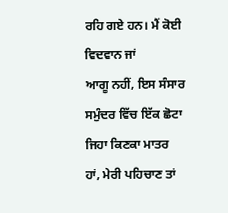ਰਹਿ ਗਏ ਹਨ। ਮੈਂ ਕੋਈ ਵਿਦਵਾਨ ਜਾਂ
ਆਗੂ ਨਹੀਂ, ਇਸ ਸੰਸਾਰ ਸਮੁੰਦਰ ਵਿੱਚ ਇੱਕ ਛੋਟਾ ਜਿਹਾ ਕਿਣਕਾ ਮਾਤਰ ਹਾਂ, ਮੇਰੀ ਪਹਿਚਾਣ ਤਾਂ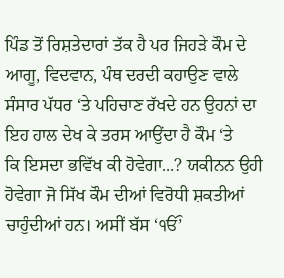ਪਿੰਡ ਤੋਂ ਰਿਸ਼ਤੇਦਾਰਾਂ ਤੱਕ ਹੈ ਪਰ ਜਿਹੜੇ ਕੌਮ ਦੇ ਆਗੂ, ਵਿਦਵਾਨ, ਪੰਥ ਦਰਦੀ ਕਹਾਉਣ ਵਾਲੇ
ਸੰਸਾਰ ਪੱਧਰ ‘ਤੇ ਪਹਿਚਾਣ ਰੱਖਦੇ ਹਨ ਉਹਨਾਂ ਦਾ ਇਹ ਹਾਲ ਦੇਖ ਕੇ ਤਰਸ ਆਉਂਦਾ ਹੈ ਕੌਮ ‘ਤੇ
ਕਿ ਇਸਦਾ ਭਵਿੱਖ ਕੀ ਹੋਵੇਗਾ...? ਯਕੀਨਨ ਉਹੀ ਹੋਵੇਗਾ ਜੋ ਸਿੱਖ ਕੌਮ ਦੀਆਂ ਵਿਰੋਧੀ ਸ਼ਕਤੀਆਂ
ਚਾਹੁੰਦੀਆਂ ਹਨ। ਅਸੀਂ ਬੱਸ ‘ੴ’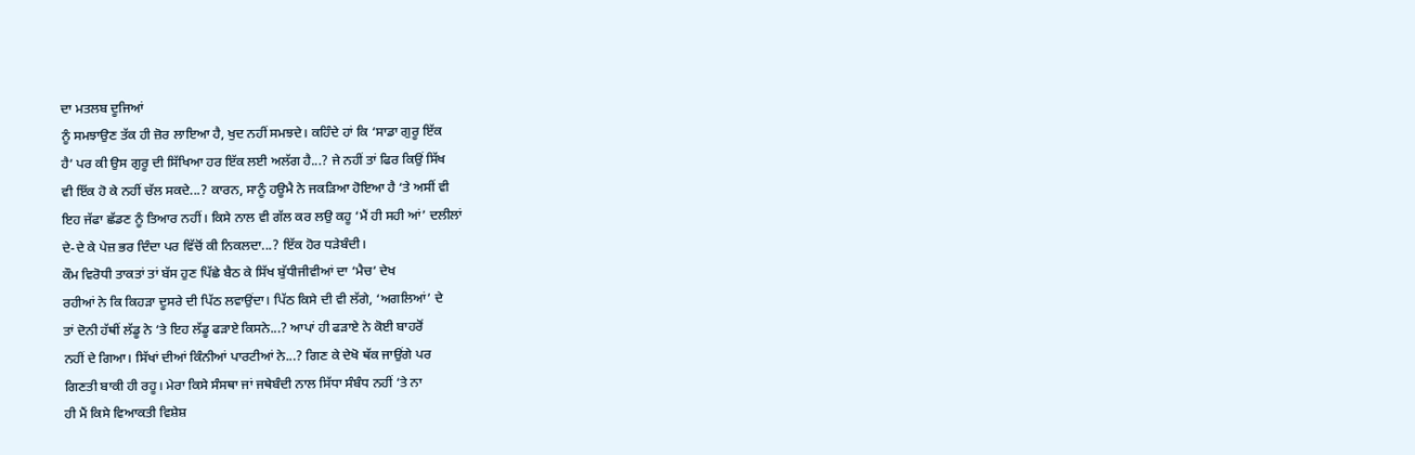ਦਾ ਮਤਲਬ ਦੂਜਿਆਂ
ਨੂੰ ਸਮਝਾਉਣ ਤੱਕ ਹੀ ਜ਼ੋਰ ਲਾਇਆ ਹੈ, ਖੁਦ ਨਹੀਂ ਸਮਝਦੇ। ਕਹਿੰਦੇ ਹਾਂ ਕਿ ‘ਸਾਡਾ ਗੁਰੂ ਇੱਕ
ਹੈ’ ਪਰ ਕੀ ਉਸ ਗੁਰੂ ਦੀ ਸਿੱਖਿਆ ਹਰ ਇੱਕ ਲਈ ਅਲੱਗ ਹੈ...? ਜੇ ਨਹੀਂ ਤਾਂ ਫਿਰ ਕਿਉਂ ਸਿੱਖ
ਵੀ ਇੱਕ ਹੋ ਕੇ ਨਹੀਂ ਚੱਲ ਸਕਦੇ...? ਕਾਰਨ, ਸਾਨੂੰ ਹਊਮੈ ਨੇ ਜਕੜਿਆ ਹੋਇਆ ਹੈ ‘ਤੇ ਅਸੀਂ ਵੀ
ਇਹ ਜੱਫਾ ਛੱਡਣ ਨੂੰ ਤਿਆਰ ਨਹੀਂ। ਕਿਸੇ ਨਾਲ ਵੀ ਗੱਲ ਕਰ ਲਉ ਕਹੂ ‘ਮੈਂ ਹੀ ਸਹੀ ਆਂ’ ਦਲੀਲਾਂ
ਦੇ-ਦੇ ਕੇ ਪੇਜ਼ ਭਰ ਦਿੰਦਾ ਪਰ ਵਿੱਚੋਂ ਕੀ ਨਿਕਲਦਾ...? ਇੱਕ ਹੋਰ ਧੜੇਬੰਦੀ।
ਕੌਮ ਵਿਰੋਧੀ ਤਾਕਤਾਂ ਤਾਂ ਬੱਸ ਹੁਣ ਪਿੱਛੇ ਬੈਠ ਕੇ ਸਿੱਖ ਬੁੱਧੀਜੀਵੀਆਂ ਦਾ ‘ਮੈਚ’ ਦੇਖ
ਰਹੀਆਂ ਨੇ ਕਿ ਕਿਹੜਾ ਦੂਸਰੇ ਦੀ ਪਿੱਠ ਲਵਾਉਂਦਾ। ਪਿੱਠ ਕਿਸੇ ਦੀ ਵੀ ਲੱਗੇ, ‘ਅਗਲਿਆਂ’ ਦੇ
ਤਾਂ ਦੋਨੀ ਹੱਥੀਂ ਲੱਡੂ ਨੇ ‘ਤੇ ਇਹ ਲੱਡੂ ਫੜਾਏ ਕਿਸਨੇ...? ਆਪਾਂ ਹੀ ਫੜਾਏ ਨੇ ਕੋਈ ਬਾਹਰੋਂ
ਨਹੀਂ ਦੇ ਗਿਆ। ਸਿੱਖਾਂ ਦੀਆਂ ਕਿੰਨੀਆਂ ਪਾਰਟੀਆਂ ਨੇ...? ਗਿਣ ਕੇ ਦੇਖੋ ਥੱਕ ਜਾਉਂਗੇ ਪਰ
ਗਿਣਤੀ ਬਾਕੀ ਹੀ ਰਹੂ। ਮੇਰਾ ਕਿਸੇ ਸੰਸਥਾ ਜਾਂ ਜਥੇਬੰਦੀ ਨਾਲ ਸਿੱਧਾ ਸੰਬੰਧ ਨਹੀਂ ‘ਤੇ ਨਾ
ਹੀ ਮੈਂ ਕਿਸੇ ਵਿਆਕਤੀ ਵਿਸ਼ੇਸ਼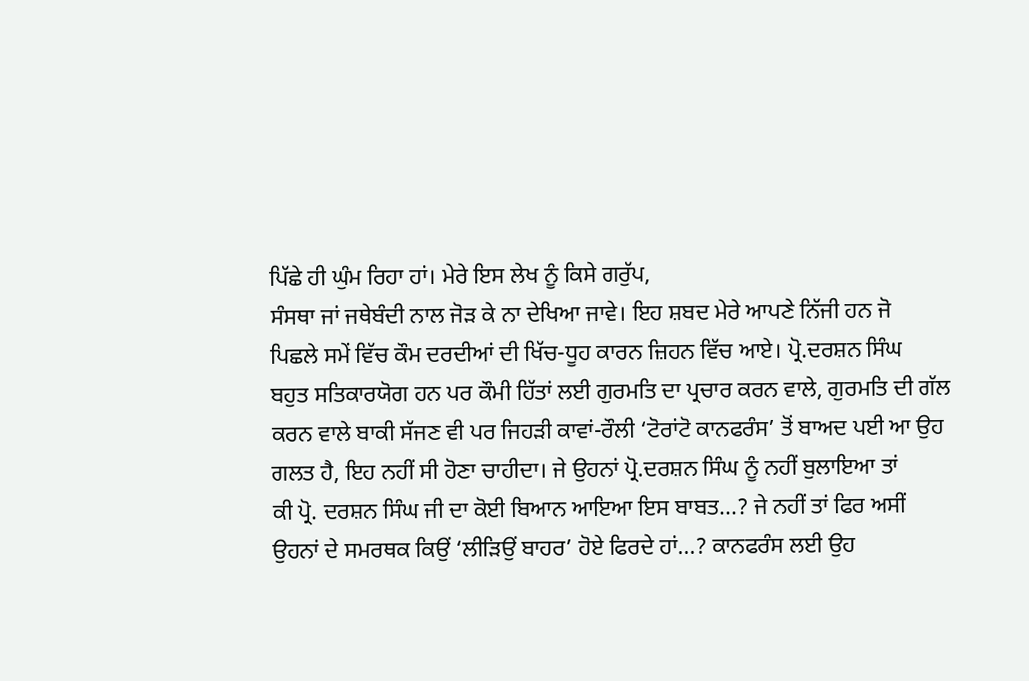ਪਿੱਛੇ ਹੀ ਘੁੰਮ ਰਿਹਾ ਹਾਂ। ਮੇਰੇ ਇਸ ਲੇਖ ਨੂੰ ਕਿਸੇ ਗਰੁੱਪ,
ਸੰਸਥਾ ਜਾਂ ਜਥੇਬੰਦੀ ਨਾਲ ਜੋੜ ਕੇ ਨਾ ਦੇਖਿਆ ਜਾਵੇ। ਇਹ ਸ਼ਬਦ ਮੇਰੇ ਆਪਣੇ ਨਿੱਜੀ ਹਨ ਜੋ
ਪਿਛਲੇ ਸਮੇਂ ਵਿੱਚ ਕੌਮ ਦਰਦੀਆਂ ਦੀ ਖਿੱਚ-ਧੂਹ ਕਾਰਨ ਜ਼ਿਹਨ ਵਿੱਚ ਆਏ। ਪ੍ਰੋ.ਦਰਸ਼ਨ ਸਿੰਘ
ਬਹੁਤ ਸਤਿਕਾਰਯੋਗ ਹਨ ਪਰ ਕੌਮੀ ਹਿੱਤਾਂ ਲਈ ਗੁਰਮਤਿ ਦਾ ਪ੍ਰਚਾਰ ਕਰਨ ਵਾਲੇ, ਗੁਰਮਤਿ ਦੀ ਗੱਲ
ਕਰਨ ਵਾਲੇ ਬਾਕੀ ਸੱਜਣ ਵੀ ਪਰ ਜਿਹੜੀ ਕਾਵਾਂ-ਰੌਲੀ ‘ਟੋਰਾਂਟੋ ਕਾਨਫਰੰਸ’ ਤੋਂ ਬਾਅਦ ਪਈ ਆ ਉਹ
ਗਲਤ ਹੈ, ਇਹ ਨਹੀਂ ਸੀ ਹੋਣਾ ਚਾਹੀਦਾ। ਜੇ ਉਹਨਾਂ ਪ੍ਰੋ.ਦਰਸ਼ਨ ਸਿੰਘ ਨੂੰ ਨਹੀਂ ਬੁਲਾਇਆ ਤਾਂ
ਕੀ ਪ੍ਰੋ. ਦਰਸ਼ਨ ਸਿੰਘ ਜੀ ਦਾ ਕੋਈ ਬਿਆਨ ਆਇਆ ਇਸ ਬਾਬਤ...? ਜੇ ਨਹੀਂ ਤਾਂ ਫਿਰ ਅਸੀਂ
ਉਹਨਾਂ ਦੇ ਸਮਰਥਕ ਕਿਉਂ ‘ਲੀੜਿਉਂ ਬਾਹਰ’ ਹੋਏ ਫਿਰਦੇ ਹਾਂ...? ਕਾਨਫਰੰਸ ਲਈ ਉਹ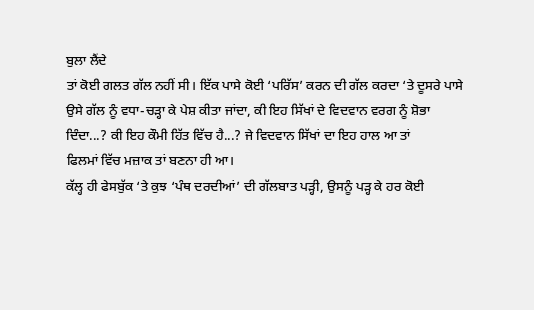ਬੁਲਾ ਲੈਂਦੇ
ਤਾਂ ਕੋਈ ਗਲਤ ਗੱਲ ਨਹੀਂ ਸੀ। ਇੱਕ ਪਾਸੇ ਕੋਈ ‘ਪਰਿੱਸ’ ਕਰਨ ਦੀ ਗੱਲ ਕਰਦਾ ‘ਤੇ ਦੂਸਰੇ ਪਾਸੇ
ਉਸੇ ਗੱਲ ਨੂੰ ਵਧਾ-ਚੜ੍ਹਾ ਕੇ ਪੇਸ਼ ਕੀਤਾ ਜਾਂਦਾ, ਕੀ ਇਹ ਸਿੱਖਾਂ ਦੇ ਵਿਦਵਾਨ ਵਰਗ ਨੂੰ ਸ਼ੋਭਾ
ਦਿੰਦਾ...? ਕੀ ਇਹ ਕੌਮੀ ਹਿੱਤ ਵਿੱਚ ਹੈ...? ਜੇ ਵਿਦਵਾਨ ਸਿੱਖਾਂ ਦਾ ਇਹ ਹਾਲ ਆ ਤਾਂ
ਫਿਲਮਾਂ ਵਿੱਚ ਮਜ਼ਾਕ ਤਾਂ ਬਣਨਾ ਹੀ ਆ।
ਕੱਲ੍ਹ ਹੀ ਫੇਸਬੁੱਕ ‘ਤੇ ਕੁਝ ‘ਪੰਥ ਦਰਦੀਆਂ’ ਦੀ ਗੱਲਬਾਤ ਪੜ੍ਹੀ, ਉਸਨੂੰ ਪੜ੍ਹ ਕੇ ਹਰ ਕੋਈ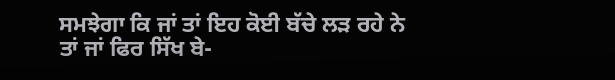ਸਮਝੇਗਾ ਕਿ ਜਾਂ ਤਾਂ ਇਹ ਕੋਈ ਬੱਚੇ ਲੜ ਰਹੇ ਨੇ ਤਾਂ ਜਾਂ ਫਿਰ ਸਿੱਖ ਬੇ-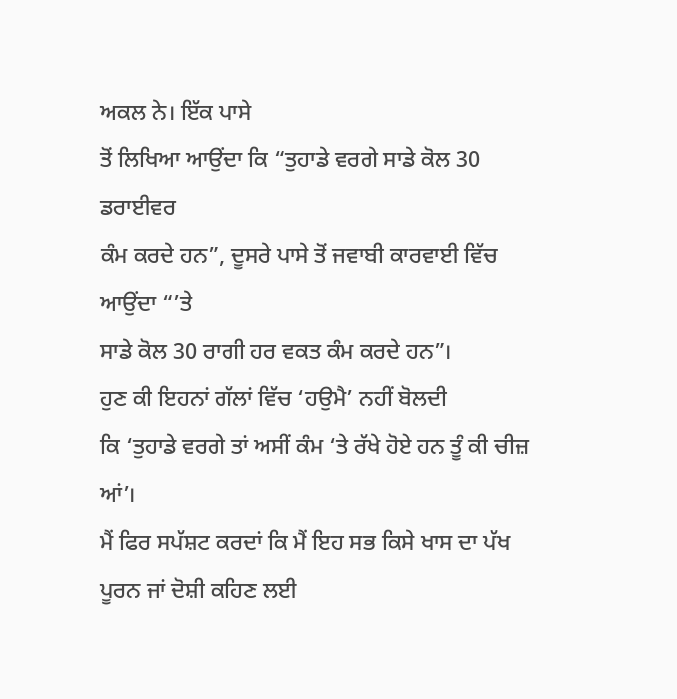ਅਕਲ ਨੇ। ਇੱਕ ਪਾਸੇ
ਤੋਂ ਲਿਖਿਆ ਆਉਂਦਾ ਕਿ “ਤੁਹਾਡੇ ਵਰਗੇ ਸਾਡੇ ਕੋਲ 30 ਡਰਾਈਵਰ
ਕੰਮ ਕਰਦੇ ਹਨ”, ਦੂਸਰੇ ਪਾਸੇ ਤੋਂ ਜਵਾਬੀ ਕਾਰਵਾਈ ਵਿੱਚ ਆਉਂਦਾ “’ਤੇ
ਸਾਡੇ ਕੋਲ 30 ਰਾਗੀ ਹਰ ਵਕਤ ਕੰਮ ਕਰਦੇ ਹਨ”।
ਹੁਣ ਕੀ ਇਹਨਾਂ ਗੱਲਾਂ ਵਿੱਚ ‘ਹਉਮੈ’ ਨਹੀਂ ਬੋਲਦੀ
ਕਿ ‘ਤੁਹਾਡੇ ਵਰਗੇ ਤਾਂ ਅਸੀਂ ਕੰਮ ‘ਤੇ ਰੱਖੇ ਹੋਏ ਹਨ ਤੂੰ ਕੀ ਚੀਜ਼ ਆਂ’।
ਮੈਂ ਫਿਰ ਸਪੱਸ਼ਟ ਕਰਦਾਂ ਕਿ ਮੈਂ ਇਹ ਸਭ ਕਿਸੇ ਖਾਸ ਦਾ ਪੱਖ ਪੂਰਨ ਜਾਂ ਦੋਸ਼ੀ ਕਹਿਣ ਲਈ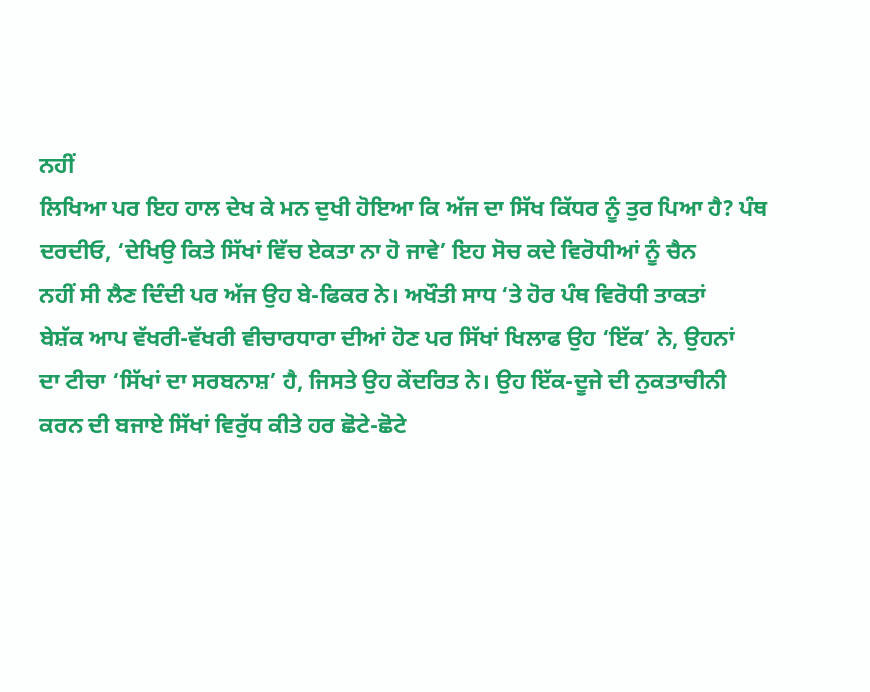ਨਹੀਂ
ਲਿਖਿਆ ਪਰ ਇਹ ਹਾਲ ਦੇਖ ਕੇ ਮਨ ਦੁਖੀ ਹੋਇਆ ਕਿ ਅੱਜ ਦਾ ਸਿੱਖ ਕਿੱਧਰ ਨੂੰ ਤੁਰ ਪਿਆ ਹੈ? ਪੰਥ
ਦਰਦੀਓ, ‘ਦੇਖਿਉ ਕਿਤੇ ਸਿੱਖਾਂ ਵਿੱਚ ਏਕਤਾ ਨਾ ਹੋ ਜਾਵੇ’ ਇਹ ਸੋਚ ਕਦੇ ਵਿਰੋਧੀਆਂ ਨੂੰ ਚੈਨ
ਨਹੀਂ ਸੀ ਲੈਣ ਦਿੰਦੀ ਪਰ ਅੱਜ ਉਹ ਬੇ-ਫਿਕਰ ਨੇ। ਅਖੌਤੀ ਸਾਧ ‘ਤੇ ਹੋਰ ਪੰਥ ਵਿਰੋਧੀ ਤਾਕਤਾਂ
ਬੇਸ਼ੱਕ ਆਪ ਵੱਖਰੀ-ਵੱਖਰੀ ਵੀਚਾਰਧਾਰਾ ਦੀਆਂ ਹੋਣ ਪਰ ਸਿੱਖਾਂ ਖਿਲਾਫ ਉਹ ‘ਇੱਕ’ ਨੇ, ਉਹਨਾਂ
ਦਾ ਟੀਚਾ ‘ਸਿੱਖਾਂ ਦਾ ਸਰਬਨਾਸ਼’ ਹੈ, ਜਿਸਤੇ ਉਹ ਕੇਂਦਰਿਤ ਨੇ। ਉਹ ਇੱਕ-ਦੂਜੇ ਦੀ ਨੁਕਤਾਚੀਨੀ
ਕਰਨ ਦੀ ਬਜਾਏ ਸਿੱਖਾਂ ਵਿਰੁੱਧ ਕੀਤੇ ਹਰ ਛੋਟੇ-ਛੋਟੇ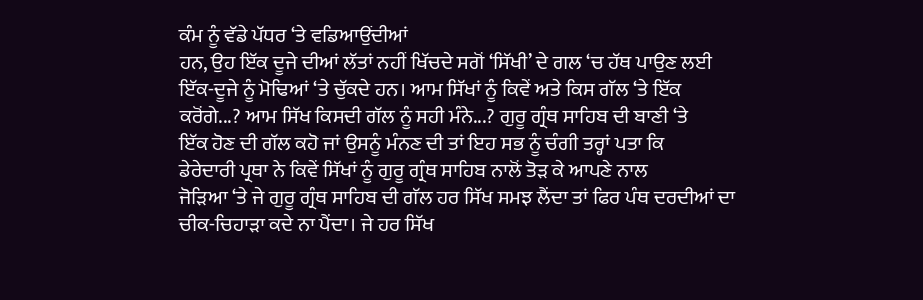ਕੰਮ ਨੂੰ ਵੱਡੇ ਪੱਧਰ ‘ਤੇ ਵਡਿਆਉਂਦੀਆਂ
ਹਨ, ਉਹ ਇੱਕ ਦੂਜੇ ਦੀਆਂ ਲੱਤਾਂ ਨਹੀਂ ਖਿੱਚਦੇ ਸਗੋਂ ‘ਸਿੱਖੀ’ ਦੇ ਗਲ ‘ਚ ਹੱਥ ਪਾਉਣ ਲਈ
ਇੱਕ-ਦੂਜੇ ਨੂੰ ਮੋਢਿਆਂ ‘ਤੇ ਚੁੱਕਦੇ ਹਨ। ਆਮ ਸਿੱਖਾਂ ਨੂੰ ਕਿਵੇਂ ਅਤੇ ਕਿਸ ਗੱਲ ‘ਤੇ ਇੱਕ
ਕਰੋਂਗੇ...? ਆਮ ਸਿੱਖ ਕਿਸਦੀ ਗੱਲ ਨੂੰ ਸਹੀ ਮੰਨੇ...? ਗੁਰੂ ਗ੍ਰੰਥ ਸਾਹਿਬ ਦੀ ਬਾਣੀ ‘ਤੇ
ਇੱਕ ਹੋਣ ਦੀ ਗੱਲ ਕਹੋ ਜਾਂ ਉਸਨੂੰ ਮੰਨਣ ਦੀ ਤਾਂ ਇਹ ਸਭ ਨੂੰ ਚੰਗੀ ਤਰ੍ਹਾਂ ਪਤਾ ਕਿ
ਡੇਰੇਦਾਰੀ ਪ੍ਰਥਾ ਨੇ ਕਿਵੇਂ ਸਿੱਖਾਂ ਨੂੰ ਗੁਰੂ ਗ੍ਰੰਥ ਸਾਹਿਬ ਨਾਲੋਂ ਤੋੜ ਕੇ ਆਪਣੇ ਨਾਲ
ਜੋੜਿਆ ‘ਤੇ ਜੇ ਗੁਰੂ ਗ੍ਰੰਥ ਸਾਹਿਬ ਦੀ ਗੱਲ ਹਰ ਸਿੱਖ ਸਮਝ ਲੈਂਦਾ ਤਾਂ ਫਿਰ ਪੰਥ ਦਰਦੀਆਂ ਦਾ
ਚੀਕ-ਚਿਹਾੜਾ ਕਦੇ ਨਾ ਪੈਂਦਾ। ਜੇ ਹਰ ਸਿੱਖ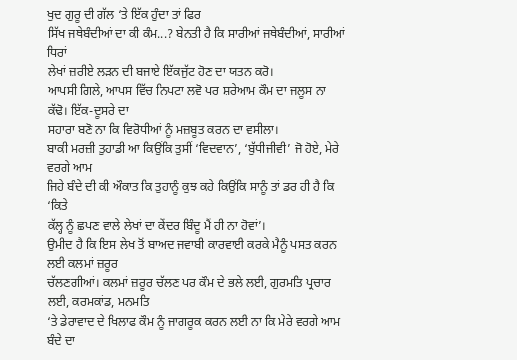ਖੁਦ ਗੁਰੂ ਦੀ ਗੱਲ ‘ਤੇ ਇੱਕ ਹੁੰਦਾ ਤਾਂ ਫਿਰ
ਸਿੱਖ ਜਥੇਬੰਦੀਆਂ ਦਾ ਕੀ ਕੰਮ...? ਬੇਨਤੀ ਹੈ ਕਿ ਸਾਰੀਆਂ ਜਥੇਬੰਦੀਆਂ, ਸਾਰੀਆਂ ਧਿਰਾਂ
ਲੇਖਾਂ ਜ਼ਰੀਏ ਲੜਨ ਦੀ ਬਜਾਏ ਇੱਕਜੁੱਟ ਹੋਣ ਦਾ ਯਤਨ ਕਰੋ।
ਆਪਸੀ ਗਿਲੇ, ਆਪਸ ਵਿੱਚ ਨਿਪਟਾ ਲਵੋ ਪਰ ਸ਼ਰੇਆਮ ਕੌਮ ਦਾ ਜਲੂਸ ਨਾ ਕੱਢੋ। ਇੱਕ-ਦੂਸਰੇ ਦਾ
ਸਹਾਰਾ ਬਣੋ ਨਾ ਕਿ ਵਿਰੋਧੀਆਂ ਨੂੰ ਮਜ਼ਬੂਤ ਕਰਨ ਦਾ ਵਸੀਲਾ।
ਬਾਕੀ ਮਰਜ਼ੀ ਤੁਹਾਡੀ ਆ ਕਿਉਂਕਿ ਤੁਸੀਂ ‘ਵਿਦਵਾਨ’, ‘ਬੁੱਧੀਜੀਵੀ’ ਜੋ ਹੋਏ, ਮੇਰੇ ਵਰਗੇ ਆਮ
ਜਿਹੇ ਬੰਦੇ ਦੀ ਕੀ ਔਕਾਤ ਕਿ ਤੁਹਾਨੂੰ ਕੁਝ ਕਹੇ ਕਿਉਂਕਿ ਸਾਨੂੰ ਤਾਂ ਡਰ ਹੀ ਹੈ ਕਿ ‘ਕਿਤੇ
ਕੱਲ੍ਹ ਨੂੰ ਛਪਣ ਵਾਲੇ ਲੇਖਾਂ ਦਾ ਕੇਂਦਰ ਬਿੰਦੂ ਮੈਂ ਹੀ ਨਾ ਹੋਵਾਂ’।
ਉਮੀਦ ਹੈ ਕਿ ਇਸ ਲੇਖ ਤੋਂ ਬਾਅਦ ਜਵਾਬੀ ਕਾਰਵਾਈ ਕਰਕੇ ਮੈਨੂੰ ਪਸਤ ਕਰਨ ਲਈ ਕਲਮਾਂ ਜ਼ਰੂਰ
ਚੱਲਣਗੀਆਂ। ਕਲਮਾਂ ਜ਼ਰੂਰ ਚੱਲਣ ਪਰ ਕੌਮ ਦੇ ਭਲੇ ਲਈ, ਗੁਰਮਤਿ ਪ੍ਰਚਾਰ ਲਈ, ਕਰਮਕਾਂਡ, ਮਨਮਤਿ
‘ਤੇ ਡੇਰਾਵਾਦ ਦੇ ਖਿਲਾਫ ਕੌਮ ਨੂੰ ਜਾਗਰੂਕ ਕਰਨ ਲਈ ਨਾ ਕਿ ਮੇਰੇ ਵਰਗੇ ਆਮ ਬੰਦੇ ਦਾ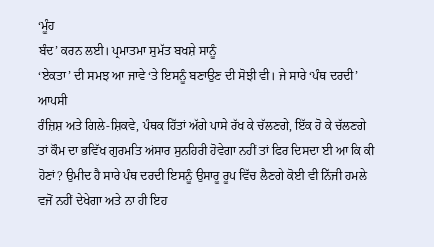‘ਮੂੰਹ
ਬੰਦ’ ਕਰਨ ਲਈ। ਪ੍ਰਮਾਤਮਾ ਸੁਮੱਤ ਬਖਸ਼ੇ ਸਾਨੂੰ
‘ਏਕਤਾ’ ਦੀ ਸਮਝ ਆ ਜਾਵੇ ‘ਤੇ ਇਸਨੂੰ ਬਣਾਉਣ ਦੀ ਸੋਝੀ ਵੀ। ਜੇ ਸਾਰੇ ‘ਪੰਥ ਦਰਦੀ’ ਆਪਸੀ
ਰੰਜ਼ਿਸ਼ ਅਤੇ ਗਿਲੇ-ਸ਼ਿਕਵੇ, ਪੰਥਕ ਹਿੱਤਾਂ ਅੱਗੇ ਪਾਸੇ ਰੱਖ ਕੇ ਚੱਲਣਗੇ, ਇੱਕ ਹੋ ਕੇ ਚੱਲਣਗੇ
ਤਾਂ ਕੌਮ ਦਾ ਭਵਿੱਖ ਗੁਰਮਤਿ ਅਂਸਾਰ ਸੁਨਹਿਰੀ ਹੋਵੇਗਾ ਨਹੀਂ ਤਾਂ ਫਿਰ ਦਿਸਦਾ ਈ ਆ ਕਿ ਕੀ
ਹੋਣਾਂ? ਉਮੀਦ ਹੈ ਸਾਰੇ ਪੰਥ ਦਰਦੀ ਇਸਨੂੰ ਉਸਾਰੂ ਰੂਪ ਵਿੱਚ ਲੈਣਗੇ ਕੋਈ ਵੀ ਨਿੱਜੀ ਹਮਲੇ
ਵਜੋਂ ਨਹੀਂ ਦੇਖੇਗਾ ਅਤੇ ਨਾ ਹੀ ਇਹ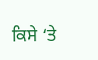ਕਿਸੇ ‘ਤੇ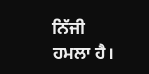ਨਿੱਜੀ ਹਮਲਾ ਹੈ।